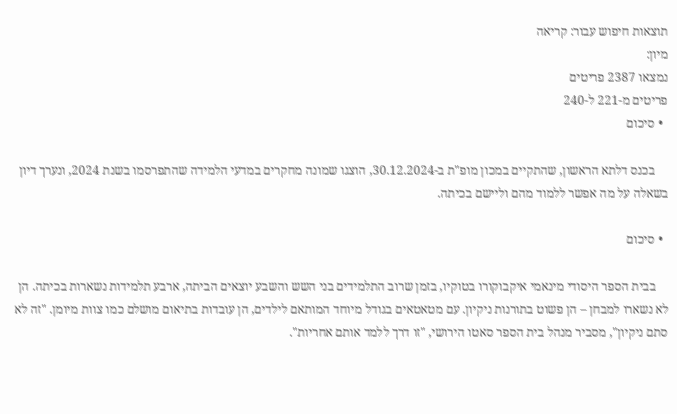תוצאות חיפוש עבור: קריאה
מיון:
נמצאו 2387 פריטים
פריטים מ-221 ל-240
  • סיכום

    בכנס דלתא הראשון, שהתקיים במכון מופ"ת ב-30.12.2024, הוצגו שמונה מחקרים במדעי הלמידה שהתפרסמו בשנת 2024, ונערך דיון בשאלה על מה אפשר ללמוד מהם וליישם בכיתה.

  • סיכום

    בבית הספר היסודי מינאמי איקבוקורו בטוקיו, בזמן שרוב התלמידים בני השש והשבע יוצאים הביתה, ארבע תלמידות נשארות בכיתה. הן לא נשארו למבחן – הן פשוט בתורנות ניקיון. עם מטאטאים בגודל מיוחד המותאם לילדים, הן עובדות בתיאום מושלם כמו צוות מיומן. "זה לא סתם ניקיון", מסביר מנהל בית הספר סאטו הירושי, "זו דרך ללמד אותם אחריות".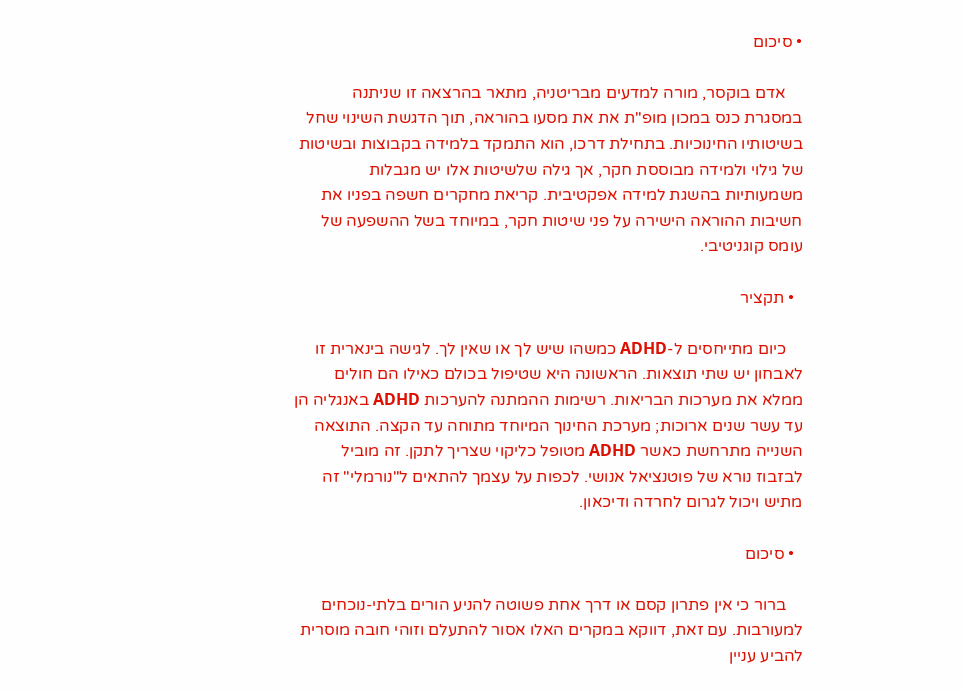• סיכום

    אדם בוקסר, מורה למדעים מבריטניה, מתאר בהרצאה זו שניתנה במסגרת כנס במכון מופ"ת את את מסעו בהוראה, תוך הדגשת השינוי שחל בשיטותיו החינוכיות. בתחילת דרכו, הוא התמקד בלמידה בקבוצות ובשיטות של גילוי ולמידה מבוססת חקר, אך גילה שלשיטות אלו יש מגבלות משמעותיות בהשגת למידה אפקטיבית. קריאת מחקרים חשפה בפניו את חשיבות ההוראה הישירה על פני שיטות חקר, במיוחד בשל ההשפעה של עומס קוגניטיבי.

  • תקציר

    כיום מתייחסים ל-ADHD כמשהו שיש לך או שאין לך. לגישה בינארית זו לאבחון יש שתי תוצאות. הראשונה היא שטיפול בכולם כאילו הם חולים ממלא את מערכות הבריאות. רשימות ההמתנה להערכות ADHD באנגליה הן עד עשר שנים ארוכות; מערכת החינוך המיוחד מתוחה עד הקצה. התוצאה השנייה מתרחשת כאשר ADHD מטופל כליקוי שצריך לתקן. זה מוביל לבזבוז נורא של פוטנציאל אנושי. לכפות על עצמך להתאים ל"נורמלי" זה מתיש ויכול לגרום לחרדה ודיכאון.

  • סיכום

    ברור כי אין פתרון קסם או דרך אחת פשוטה להניע הורים בלתי-נוכחים למעורבות. עם זאת, דווקא במקרים האלו אסור להתעלם וזוהי חובה מוסרית להביע עניין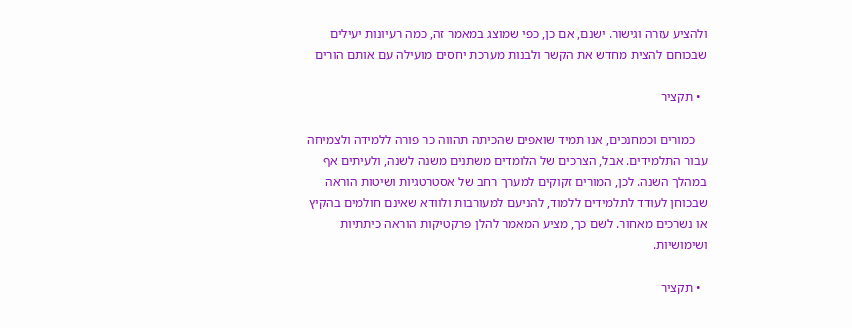ולהציע עזרה וגישור. ישנם, אם כן, כפי שמוצג במאמר זה, כמה רעיונות יעילים שבכוחם להצית מחדש את הקשר ולבנות מערכת יחסים מועילה עם אותם הורים

  • תקציר

    כמורים וכמחנכים, אנו תמיד שואפים שהכיתה תהווה כר פורה ללמידה ולצמיחה עבור התלמידים. אבל, הצרכים של הלומדים משתנים משנה לשנה, ולעיתים אף במהלך השנה. לכן, המורים זקוקים למערך רחב של אסטרטגיות ושיטות הוראה שבכוחן לעודד לתלמידים ללמוד, להניעם למעורבות ולוודא שאינם חולמים בהקיץ או נשרכים מאחור. לשם כך, מציע המאמר להלן פרקטיקות הוראה כיתתיות ושימושיות.

  • תקציר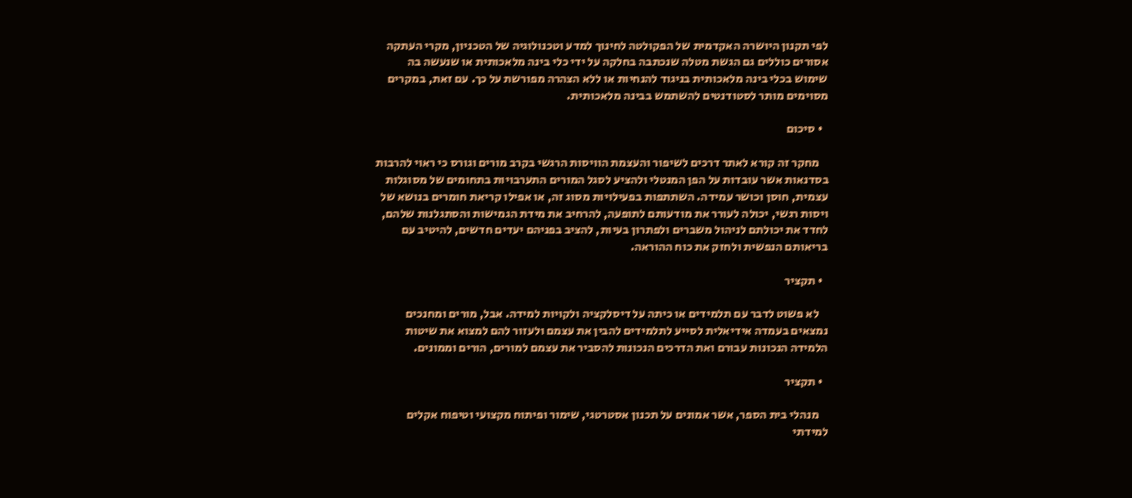לפי תקנון היושרה האקדמית של הפקולטה לחינוך למדע וטכנולוגיה של הטכניון, מקרי העתקה אסורים כוללים גם הגשת מטלה שנכתבה בחלקה על ידי כלי בינה מלאכותית או שנעשה בה שימוש בכלי בינה מלאכותית בניגוד להנחיות או ללא הצהרה מפורשת על כך. עם זאת, במקרים מסוימים מותר לסטודנטים להשתמש בבינה מלאכותית.

  • סיכום

    מחקר זה קורא לאתר דרכים לשיפור והעצמת הוויסות הרגשי בקרב מורים וגורס כי ראוי להרבות בסדנאות אשר עובדות על הפן המנטלי ולהציע לסגל המורים התערבויות בתחומים של מסוגלות עצמית, חוסן וכושר עמידה. השתתפות בפעילויות מסוג זה, או אפילו קריאת חומרים בנושא של ויסות רגשי, יכולה לעורר את מודעותם לתופעה, להרחיב את מידת הגמישות והסתגלנות שלהם, לחדד את יכולתם לניהול משברים ולפתרון בעיות, להציב בפניהם יעדים חדשים, להיטיב עם בריאותם הנפשית ולחזק את כוח ההוראה.

  • תקציר

    לא פשוט לדבר עם תלמידים או כיתה על דיסלקציה ולקויות למידה. אבל, מורים ומחנכים נמצאים בעמדה אידיאלית לסייע לתלמידים להבין את עצמם ולעזור להם למצוא את שיטות הלמידה הנכונות עבורם ואת הדרכים הנכונות להסביר את עצמם למורים, הורים וממונים.

  • תקציר

    מנהלי בית הספר, אשר אמונים על תכנון אסטרטגי, שימור ופיתוח מקצועי וטיפוח אקלים למידתי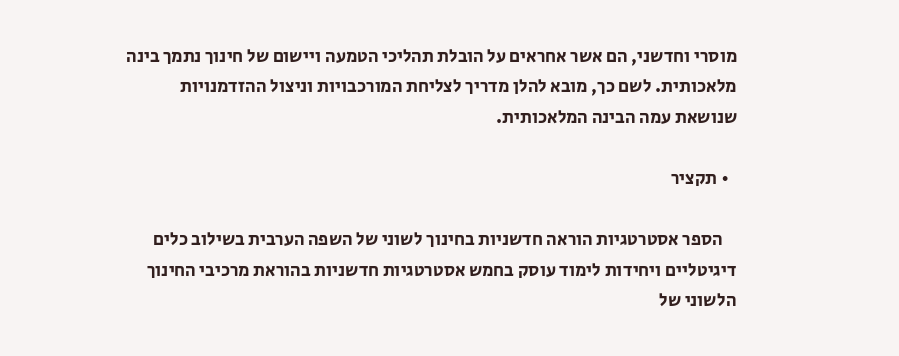מוסרי וחדשני, הם אשר אחראים על הובלת תהליכי הטמעה ויישום של חינוך נתמך בינה מלאכותית. לשם כך, מובא להלן מדריך לצליחת המורכבויות וניצול ההזדמנויות שנושאת עמה הבינה המלאכותית.

  • תקציר

    הספר אסטרטגיות הוראה חדשניות בחינוך לשוני של השפה הערבית בשילוב כלים דיגיטליים ויחידות לימוד עוסק בחמש אסטרטגיות חדשניות בהוראת מרכיבי החינוך הלשוני של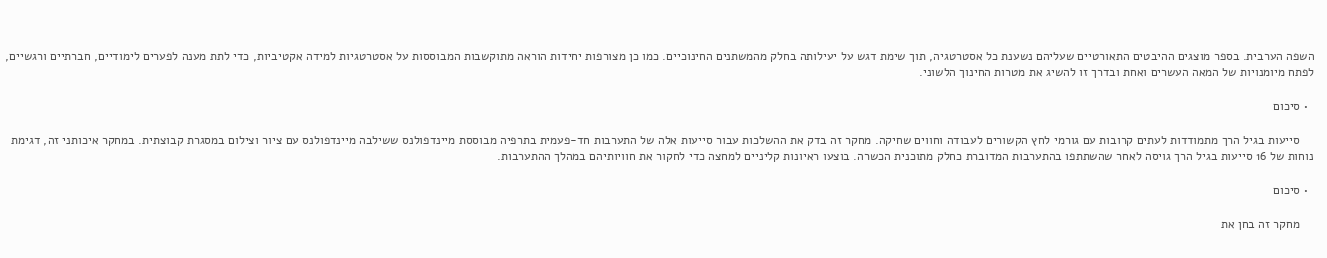השפה הערבית. בספר מוצגים ההיבטים התאורטיים שעליהם נשענת כל אסטרטגיה, תוך שימת דגש על יעילותה בחלק מהמשתנים החינוכיים. כמו כן מצורפות יחידות הוראה מתוקשבות המבוססות על אסטרטגיות למידה אקטיביות, כדי לתת מענה לפערים לימודיים, חברתיים ורגשיים, לפתח מיומנויות של המאה העשרים ואחת ובדרך זו להשיג את מטרות החינוך הלשוני.

  • סיכום

    סייעות בגיל הרך מתמודדות לעתים קרובות עם גורמי לחץ הקשורים לעבודה וחווים שחיקה. מחקר זה בדק את ההשלכות עבור סייעות אלה של התערבות חד-פעמית בתרפיה מבוססת מיינדפולנס ששילבה מיינדפולנס עם ציור וצילום במסגרת קבוצתית. במחקר איכותני זה, דגימת נוחות של 16 סייעות בגיל הרך גויסה לאחר שהשתתפו בהתערבות המדוברת כחלק מתוכנית הכשרה. בוצעו ראיונות קליניים למחצה כדי לחקור את חוויותיהם במהלך ההתערבות.

  • סיכום

    מחקר זה בחן את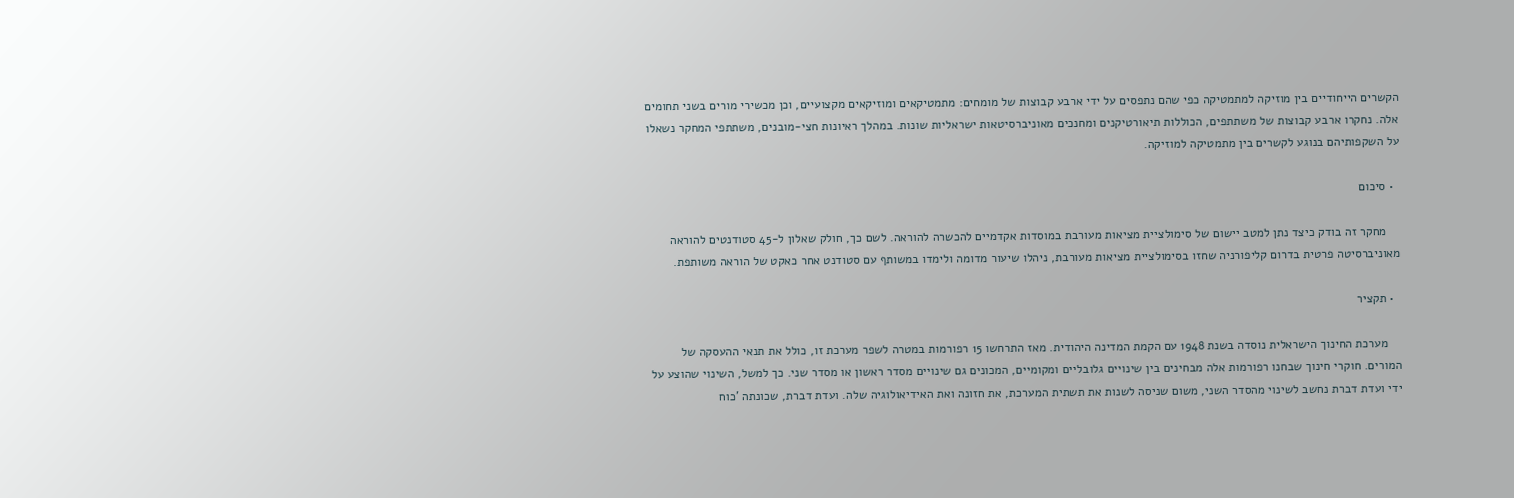הקשרים הייחודיים בין מוזיקה למתמטיקה כפי שהם נתפסים על ידי ארבע קבוצות של מומחים: מתמטיקאים ומוזיקאים מקצועיים, וכן מכשירי מורים בשני תחומים אלה. נחקרו ארבע קבוצות של משתתפים, הכוללות תיאורטיקנים ומחנכים מאוניברסיטאות ישראליות שונות. במהלך ראיונות חצי-מובנים, משתתפי המחקר נשאלו על השקפותיהם בנוגע לקשרים בין מתמטיקה למוזיקה.

  • סיכום

    מחקר זה בודק כיצד נתן למטב יישום של סימולציית מציאות מעורבת במוסדות אקדמיים להכשרה להוראה. לשם כך, חולק שאלון ל-45 סטודנטים להוראה מאוניברסיטה פרטית בדרום קליפורניה שחזו בסימולציית מציאות מעורבת, ניהלו שיעור מדומה ולימדו במשותף עם סטודנט אחר כאקט של הוראה משותפת.

  • תקציר

    מערכת החינוך הישראלית נוסדה בשנת 1948 עם הקמת המדינה היהודית. מאז התרחשו 15 רפורמות במטרה לשפר מערכת זו, כולל את תנאי ההעסקה של המורים. חוקרי חינוך שבחנו רפורמות אלה מבחינים בין שינויים גלובליים ומקומיים, המכונים גם שינויים מסדר ראשון או מסדר שני. כך למשל, השינוי שהוצע על ידי ועדת דברת נחשב לשינוי מהסדר השני, משום שניסה לשנות את תשתית המערכת, את חזונה ואת האידיאולוגיה שלה. ועדת דברת, שכונתה 'כוח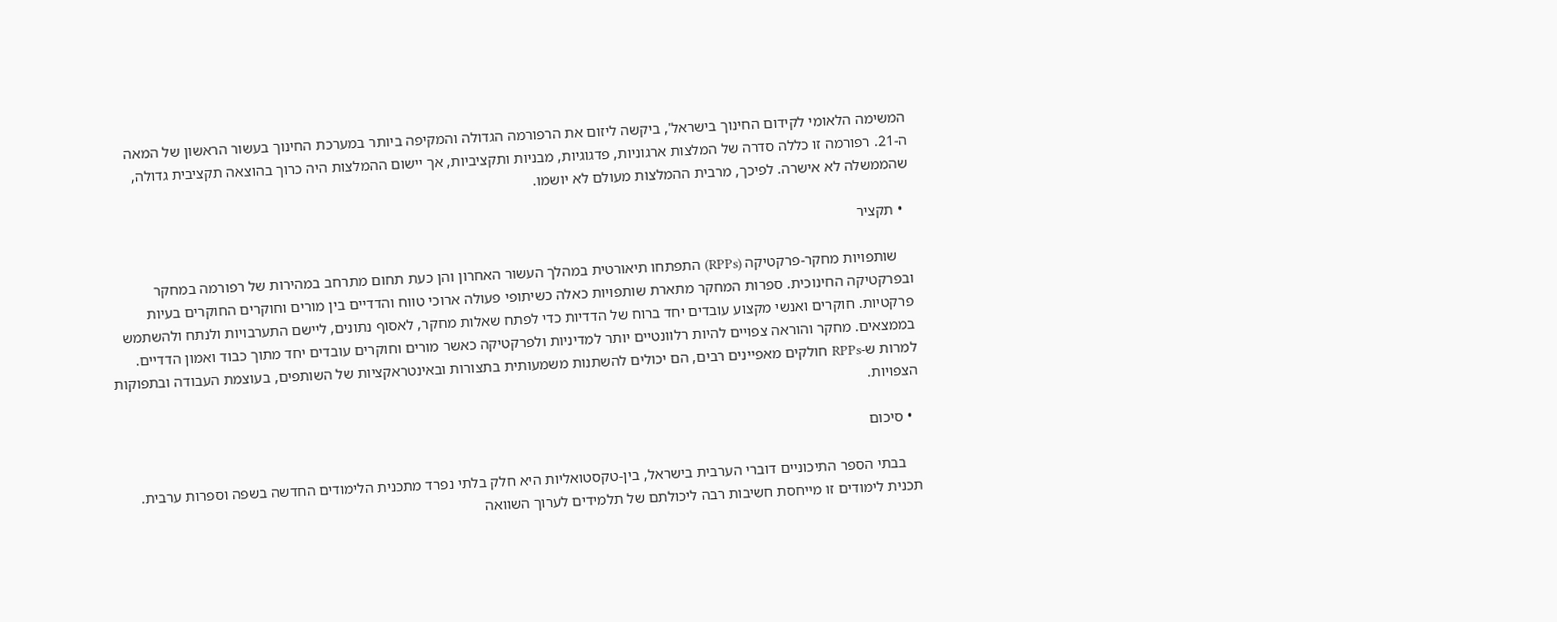המשימה הלאומי לקידום החינוך בישראל', ביקשה ליזום את הרפורמה הגדולה והמקיפה ביותר במערכת החינוך בעשור הראשון של המאה ה-21. רפורמה זו כללה סדרה של המלצות ארגוניות, פדגוגיות, מבניות ותקציביות, אך יישום ההמלצות היה כרוך בהוצאה תקציבית גדולה, שהממשלה לא אישרה. לפיכך, מרבית ההמלצות מעולם לא יושמו.

  • תקציר

    שותפויות מחקר-פרקטיקה (RPPs) התפתחו תיאורטית במהלך העשור האחרון והן כעת תחום מתרחב במהירות של רפורמה במחקר ובפרקטיקה החינוכית. ספרות המחקר מתארת שותפויות כאלה כשיתופי פעולה ארוכי טווח והדדיים בין מורים וחוקרים החוקרים בעיות פרקטיות. חוקרים ואנשי מקצוע עובדים יחד ברוח של הדדיות כדי לפתח שאלות מחקר, לאסוף נתונים, ליישם התערבויות ולנתח ולהשתמש בממצאים. מחקר והוראה צפויים להיות רלוונטיים יותר למדיניות ולפרקטיקה כאשר מורים וחוקרים עובדים יחד מתוך כבוד ואמון הדדיים. למרות ש-RPPs חולקים מאפיינים רבים, הם יכולים להשתנות משמעותית בתצורות ובאינטראקציות של השותפים, בעוצמת העבודה ובתפוקות הצפויות.

  • סיכום

    בבתי הספר התיכוניים דוברי הערבית בישראל, בין-טקסטואליות היא חלק בלתי נפרד מתכנית הלימודים החדשה בשפה וספרות ערבית. תכנית לימודים זו מייחסת חשיבות רבה ליכולתם של תלמידים לערוך השוואה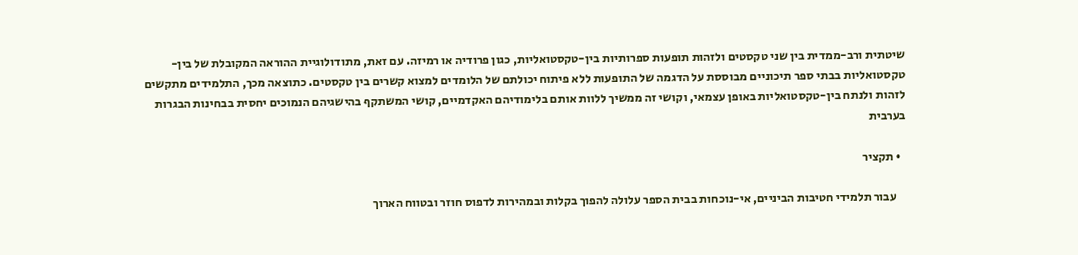שיטתית ורב-ממדית בין שני טקסטים ולזהות תופעות ספרותיות בין-טקסטואליות, כגון פרודיה או רמיזה. עם זאת, מתודולוגיית ההוראה המקובלת של בין-טקסטואליות בבתי ספר תיכוניים מבוססת על הדגמה של התופעות ללא פיתוח יכולתם של הלומדים למצוא קשרים בין טקסטים. כתוצאה מכך, התלמידים מתקשים לזהות ולנתח בין-טקסטואליות באופן עצמאי, וקושי זה ממשיך ללוות אותם בלימודיהם האקדמיים, קושי המשתקף בהישגיהם הנמוכים יחסית בבחינות הבגרות בערבית

  • תקציר

    עבור תלמידי חטיבות הביניים, אי-נוכחות בבית הספר עלולה להפוך בקלות ובמהירות לדפוס חוזר ובטווח הארוך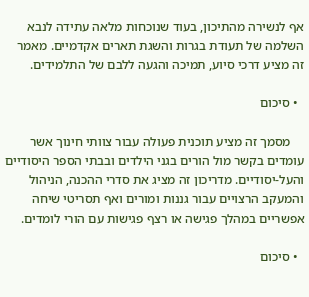אף לנשירה מהתיכון, בעוד שנוכחות מלאה עתידה לנבא השלמה של תעודת בגרות והשגת תארים אקדמיים. מאמר זה מציע דרכי סיוע, תמיכה והגעה ללבם של התלמידים.

  • סיכום

    מסמך זה מציע תוכנית פעולה עבור צוותי חינוך אשר עומדים בקשר מול הורים בגני הילדים ובבתי הספר היסודיים והעל-יסודיים. מדריכון זה מציג את סדרי ההכנה, הניהול והמעקב הרצויים עבור גננות ומורים ואף תסריטי שיחה אפשריים במהלך פגישה או רצף פגישות עם הורי לומדים.

  • סיכום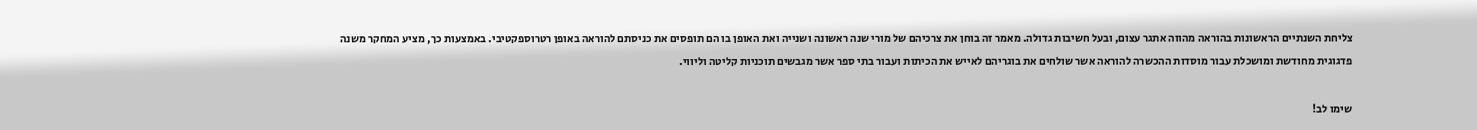צליחת השנתיים הראשונות בהוראה מהווה אתגר עצום, ובעל חשיבות גדולה. מאמר זה בוחן את צרכיהם של מורי שנה ראשונה ושנייה ואת האופן בו הם תופסים את כניסתם להוראה באופן רטרוספקטיבי. באמצעות כך, מציע המחקר משנה פדגוגית מחודשת ומושכלת עבור מוסדות ההכשרה להוראה אשר שולחים את בוגריהם לאייש את הכיתות ועבור בתי ספר אשר מגבשים תוכניות קליטה וליווי.

שימו לב!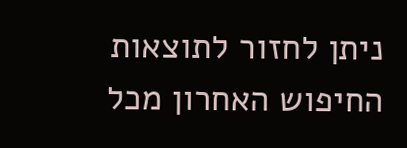ניתן לחזור לתוצאות החיפוש האחרון מכל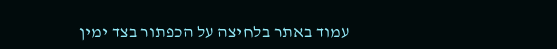עמוד באתר בלחיצה על הכפתור בצד ימין